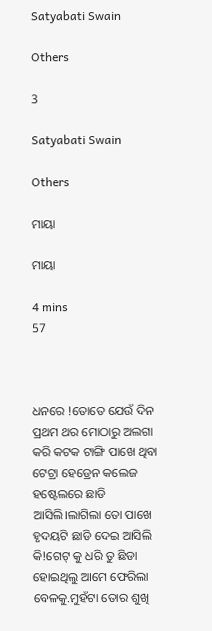Satyabati Swain

Others

3

Satyabati Swain

Others

ମାୟା

ମାୟା

4 mins
57



ଧନରେ !ତୋତେ ଯେଉଁ ଦିନ ପ୍ରଥମ ଥର ମୋଠାରୁ ଅଲଗା କରି କଟକ ଟାଙ୍ଗି ପାଖେ ଥିବା ଟେଟ୍ରା ହେଡ୍ରେନ କଲେଜ ହଷ୍ଟେଲରେ ଛାଡି ଆସିଲି।ଲାଗିଲା ତୋ ପାଖେ ହୃଦୟଟି ଛାଡି ଦେଇ ଆସିଲି କି!ଗେଟ୍ କୁ ଧରି ତୁ ଛିଡା ହୋଇଥିଲୁ ଆମେ ଫେରିଲା ବେଳକୁ.ମୁହଁଟା ତୋର ଶୁଖି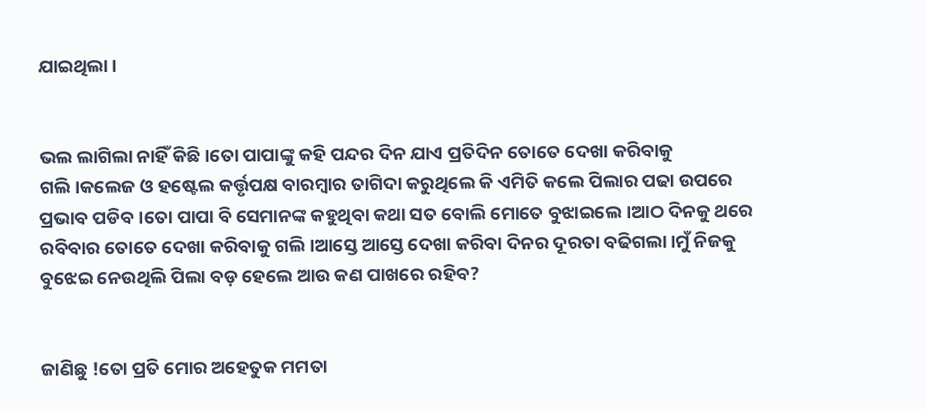ଯାଇଥିଲା।


ଭଲ ଲାଗିଲା ନାହିଁ କିଛି।ତୋ ପାପାଙ୍କୁ କହି ପନ୍ଦର ଦିନ ଯାଏ ପ୍ରତିଦିନ ତୋତେ ଦେଖା କରିବାକୁ ଗଲି।କଲେଜ ଓ ହଷ୍ଟେଲ କର୍ତ୍ତୃପକ୍ଷ ବାରମ୍ବାର ତାଗିଦା କରୁଥିଲେ କି ଏମିତି କଲେ ପିଲାର ପଢା ଉପରେ ପ୍ରଭାବ ପଡିବ।ତୋ ପାପା ବି ସେମାନଙ୍କ କହୁଥିବା କଥା ସତ ବୋଲି ମୋତେ ବୁଝାଇଲେ।ଆଠ ଦିନକୁ ଥରେ ରବିବାର ତୋତେ ଦେଖା କରିବାକୁ ଗଲି।ଆସ୍ତେ ଆସ୍ତେ ଦେଖା କରିବା ଦିନର ଦୂରତା ବଢିଗଲା।ମୁଁ ନିଜକୁ ବୁଝେଇ ନେଉଥିଲି ପିଲା ବଡ଼ ହେଲେ ଆଉ କଣ ପାଖରେ ରହିବ?


ଜାଣିଛୁ !ତୋ ପ୍ରତି ମୋର ଅହେତୁକ ମମତା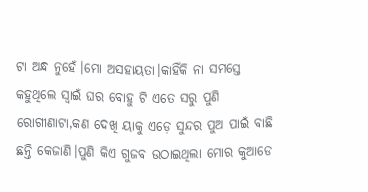ଟା ଅନ୍ଧ ନୁହେଁ।ମୋ ଅସହାୟତା।କାହିଁକି ନା ସମସ୍ତେ କହୁଥିଲେ ସ୍ୱାଇଁ ଘର ବୋହୁ ଟି ଏତେ ସରୁ ପୁଣି ରୋଗୀଣାଟା,କଣ ଦେଖି ୟାକୁ ଏଡ଼େ ସୁନ୍ଦର ପୁଅ ପାଇଁ ବାଛି ଛନ୍ତି କେଜାଣି।ପୁଣି କିଏ ଗୁଜବ ଉଠାଇଥିଲା ମୋର କୁଆଡେ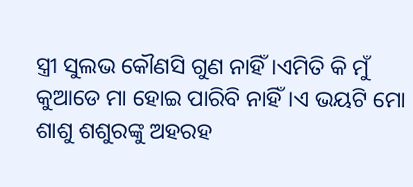ସ୍ତ୍ରୀ ସୁଲଭ କୌଣସି ଗୁଣ ନାହିଁ।ଏମିତି କି ମୁଁ କୁଆଡେ ମା ହୋଇ ପାରିବି ନାହିଁ।ଏ ଭୟଟି ମୋ ଶାଶୁ ଶଶୁରଙ୍କୁ ଅହରହ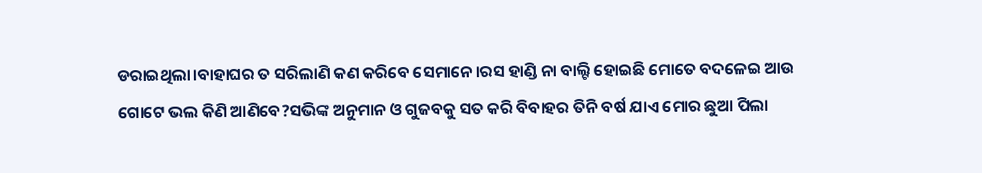ଡରାଇଥିଲା।ବାହାଘର ତ ସରିଲାଣି କଣ କରିବେ ସେମାନେ।ରସ ହାଣ୍ଡି ନା ବାଲ୍ଟି ହୋଇଛି ମୋତେ ବଦଳେଇ ଆଉ ଗୋଟେ ଭଲ କିଣି ଆଣିବେ?ସଭିଙ୍କ ଅନୁମାନ ଓ ଗୁଜବକୁ ସତ କରି ବିବାହର ତିନି ବର୍ଷ ଯାଏ ମୋର ଛୁଆ ପିଲା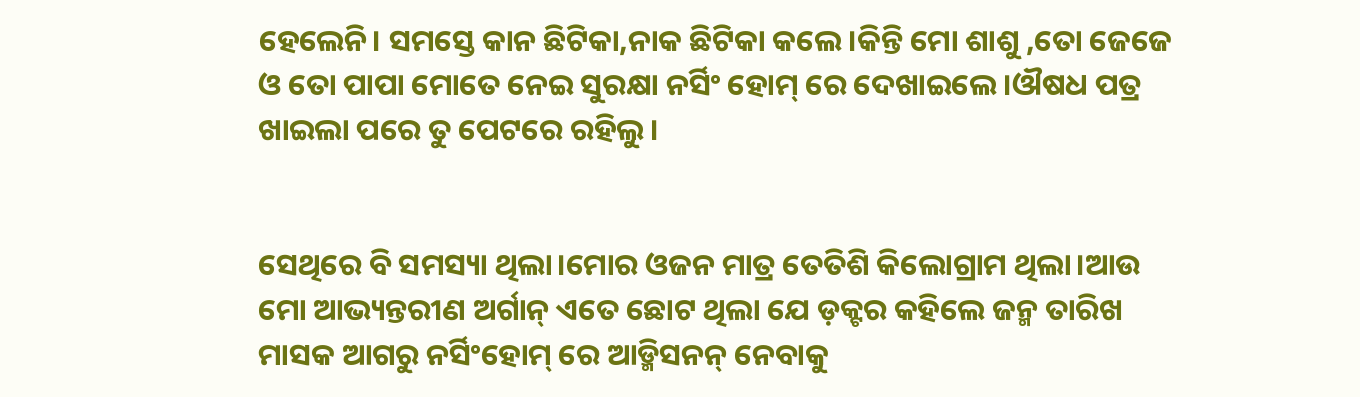ହେଲେନି। ସମସ୍ତେ କାନ ଛିଟିକା,ନାକ ଛିଟିକା କଲେ।କିନ୍ତି ମୋ ଶାଶୁ ,ତୋ ଜେଜେ ଓ ତୋ ପାପା ମୋତେ ନେଇ ସୁରକ୍ଷା ନର୍ସିଂ ହୋମ୍ ରେ ଦେଖାଇଲେ।ଔଷଧ ପତ୍ର ଖାଇଲା ପରେ ତୁ ପେଟରେ ରହିଲୁ।


ସେଥିରେ ବି ସମସ୍ୟା ଥିଲା।ମୋର ଓଜନ ମାତ୍ର ତେତିଶି କିଲୋଗ୍ରାମ ଥିଲା।ଆଉ ମୋ ଆଭ୍ୟନ୍ତରୀଣ ଅର୍ଗାନ୍ ଏତେ ଛୋଟ ଥିଲା ଯେ ଡ଼କ୍ଟର କହିଲେ ଜନ୍ମ ତାରିଖ ମାସକ ଆଗରୁ ନର୍ସିଂହୋମ୍ ରେ ଆଡ୍ମିସନନ୍ ନେବାକୁ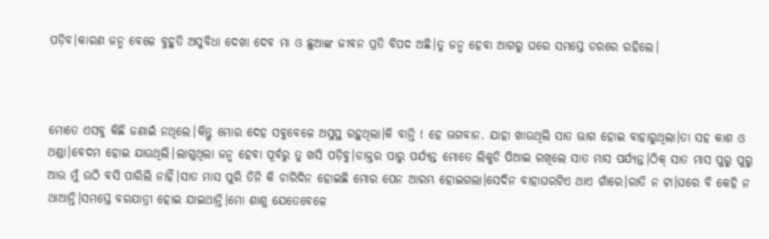ପଡ଼ିବ।କାରଣ ଜନ୍ମ ବେଳେ ବୁହୁତି ଅସୁବିଧା ଦେଖା ଦେବ ମା ଓ ଛୁଆଙ୍କ ଜୀବନ ପ୍ରତି ବିପଦ ଅଛି।ତୁ ଜନ୍ମ ହେବା ଆଗରୁ ଘରେ ସମସ୍ତେ ଡରରେ ରହିଲେ।



ମୋତେ ଏସବୁ କିଛି ଜଣାଇଁ ନଥିଲେ।କିନ୍ତୁ ମୋର ଦେହ ସବୁବେଳେ ଅସୁସ୍ଥ ରହୁଥିଲା।କି ବାନ୍ତି ! ହେ ଭଗବାନ. ଯାହା ଖାଉଥିଲି ସାତ ଭାଗ ହୋଇ ବାହାରୁଥିଲା।ତା ସହ କାଶ ଓ ଥଣ୍ଡା।ବେଦମ ହୋଇ ଯାଉଥିଲି।ଲାଗୁଥିଲା ଜନ୍ମ ହେବା ପୂର୍ବରୁ ତୁ ଖସି ପଡ଼ିବୁ।ଡାକ୍ତର ପାରୁ ପର୍ଯ୍ୟନ୍ତ ମୋତେ ଲିକୁଡି ପିଆଇ ରଖିଲେ ସାତ ମାସ ପର୍ଯ୍ୟନ୍ତ।ଠିକ୍ ସାତ ମାସ ପୁରୁ ପୁରୁ ଆଉ ମୁଁ ଉଠି ବସି ପାରିଲି ନାହିଁ।ସାତ ମାସ ପୁରି ତିନି କି ଚାରିଦିନ ହୋଇଛି ମୋର ପେନ ଆରମ୍ଭ ହୋଇଗଲା।ସେଦିନ ବାହାଘରଟିଏ ଥାଏ ଗାଁରେ।ରାତି ନ ଟା।ଘରେ ବି କେହି ନ ଥାଆନ୍ତି।ସମସ୍ତେ ବରଯାତ୍ରୀ ହୋଇ ଯାଇଥାନ୍ତି।ମୋ ଶାଶୁ ଯେତେବେଳେ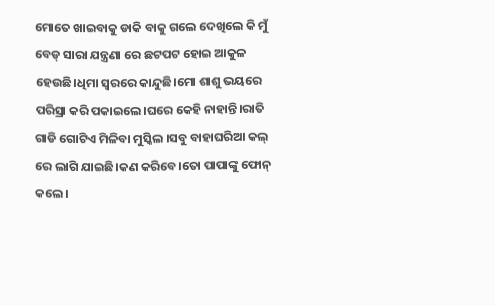ମୋତେ ଖାଇବାକୁ ଡାକି ବାକୁ ଗଲେ ଦେଖିଲେ କି ମୁଁ ବେଡ୍ ସାରା ଯନ୍ତ୍ରଣା ରେ ଛଟପଟ ହୋଇ ଆକୁଳ ହେଉଛି।ଧିମା ସ୍ୱରରେ କାନ୍ଦୁଛି।ମୋ ଶାଶୁ ଭୟରେ ପରିସ୍ରା କରି ପକାଇଲେ।ଘରେ କେହି ନାହାନ୍ତି।ରାତି ଗାଡି ଗୋଟିଏ ମିଳିବା ମୁସ୍କିଲ ।ସବୁ ବାହାଘରିଆ କଲ୍ ରେ ଲାଗି ଯାଇଛି।କଣ କରିବେ।ତୋ ପାପାଙ୍କୁ ଫୋନ୍ କଲେ।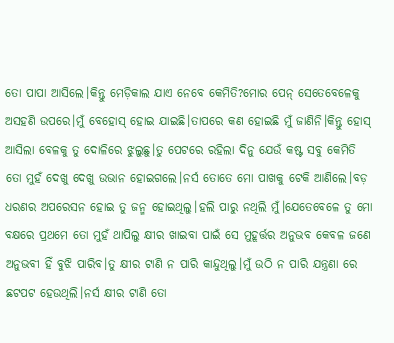ତୋ ପାପା ଆସିଲେ।କିନ୍ତୁ ମେଡ଼ିକାଲ ଯାଏ ନେବେ କେମିତି?ମୋର ପେନ୍ ସେତେବେଳେକୁ ଅସହଣି ଉପରେ।ମୁଁ ବେହୋସ୍ ହୋଇ ଯାଇଛି।ତାପରେ କଣ ହୋଇଛି ମୁଁ ଜାଣିନି।କିନ୍ତୁ ହୋସ୍ ଆସିଲା ବେଳକୁ ତୁ ଦୋଳିରେ ଝୁଲୁଛୁ।ତୁ ପେଟରେ ରହିଲା ଦିନୁ ଯେଉଁ କଷ୍ଟ ସବୁ କେମିତି ତୋ ମୁହଁ ଦେଖୁ ଦେଖୁ ଉଭାନ ହୋଇଗଲେ।ନର୍ସ ତୋତେ ମୋ ପାଖକୁ ଟେକି ଆଣିଲେ।ବଡ଼ ଧରଣର ଅପରେସନ ହୋଇ ତୁ ଜନ୍ମ ହୋଇଥିଲୁ।ହଲି ପାରୁ ନଥିଲି ମୁଁ।ଯେତେବେଳେ ତୁ ମୋ ବକ୍ଷରେ ପ୍ରଥମେ ତୋ ମୁହଁ ଥାପିଲୁ କ୍ଷୀର ଖାଇବା ପାଇଁ ସେ ମୁହୂର୍ତ୍ତର ଅନୁଭବ କେବଳ ଜଣେ ଅନୁଭବୀ ହିଁ ବୁଝି ପାରିବ।ତୁ କ୍ଷୀର ଟାଣି ନ ପାରି କାନ୍ଦୁଥିଲୁ।ମୁଁ ଉଠି ନ ପାରି ଯନ୍ତ୍ରଣା ରେ ଛଟପଟ ହେଉଥିଲି।ନର୍ସ କ୍ଷୀର ଟାଣି ତୋ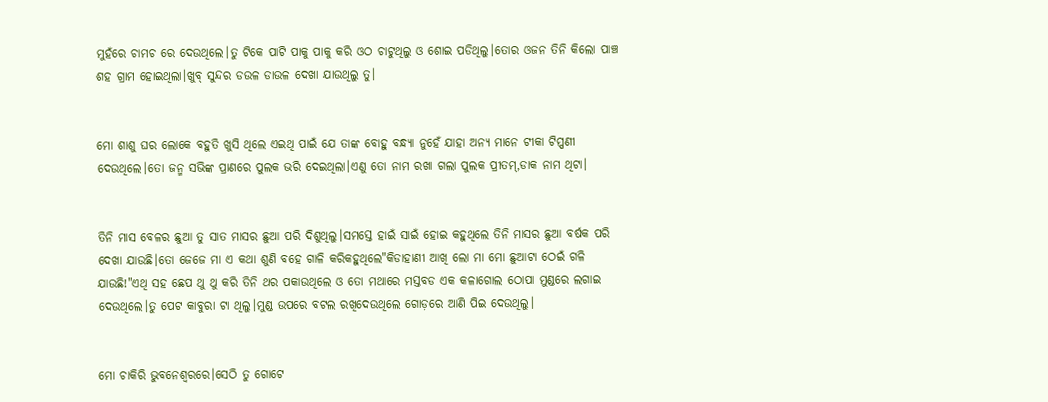ମୁହଁରେ ଚାମଚ ରେ ଦେଉଥିଲେ।ତୁ ଟିକେ ପାଟି ପାକୁ ପାକୁ କରି ଓଠ ଚାଟୁଥିଲୁ ଓ ଶୋଇ ପଡିଥିଲୁ।ତୋର ଓଜନ ତିନି କିଲୋ ପାଞ୍ଚ ଶହ ଗ୍ରାମ ହୋଇଥିଲା।ଖୁବ୍ ସୁନ୍ଦର ଡଉଳ ଡାଉଳ ଦେଖା ଯାଉଥିଲୁ ତୁ।


ମୋ ଶାଶୁ ଘର ଲୋକେ ବହୁତି ଖୁସି ଥିଲେ ଏଇଥି ପାଇଁ ଯେ ତାଙ୍କ ବୋହୁ ବନ୍ଧ୍ୟା ନୁହେଁ ଯାହା ଅନ୍ୟ ମାନେ ଟୀକା ଟିପ୍ପଣୀ ଦେଉଥିଲେ।ତୋ ଜନ୍ମ ସଭିଙ୍କ ପ୍ରାଣରେ ପୁଲକ ଭରି ଦେଇଥିଲା।ଏଣୁ ତୋ ନାମ ରଖା ଗଲା ପୁଲକ ପ୍ରୀତମ୍,ଡାକ ନାମ ଥିଟା।


ତିନି ମାସ ବେଳର ଛୁଆ ତୁ ସାତ ମାସର ଛୁଆ ପରି ଦିଶୁଥିଲୁ।ସମସ୍ତେ ହାଇଁ ସାଇଁ ହୋଇ କହୁଥିଲେ ତିନି ମାସର ଛୁଆ ବର୍ଷକ ପରି ଦେଖା ଯାଉଛି।ତୋ ଜେଜେ ମା ଏ କଥା ଶୁଣି ବହେ ଗାଳି କରିକହୁଥିଲେ"କିଡାହାଣୀ ଆଖି ଲୋ ମା ମୋ ଛୁଆଟା ଠେଇଁ ଗଳି ଯାଉଛି!"ଏଥି ସହ ଛେପ ଥୁ ଥୁ କରି ତିନି ଥର ପକାଉଥିଲେ ଓ ତୋ ମଥାରେ ମସ୍ତବଡ ଏକ କଳାଗୋଲ ଠୋପା ମୁଣ୍ଡରେ ଲଗାଇ ଦେଉଥିଲେ।ତୁ ପେଟ କାବୁରା ଟା ଥିଲୁ।ମୁଣ୍ଡ ଉପରେ ବଟଲ ରଖିଦେଉଥିଲେ ଗୋଡ଼ରେ ଆଣି ପିଇ ଦେଉଥିଲୁ।


ମୋ ଚାକିରି ଭୁବନେଶ୍ୱରରେ।ସେଠି ତୁ ଗୋଟେ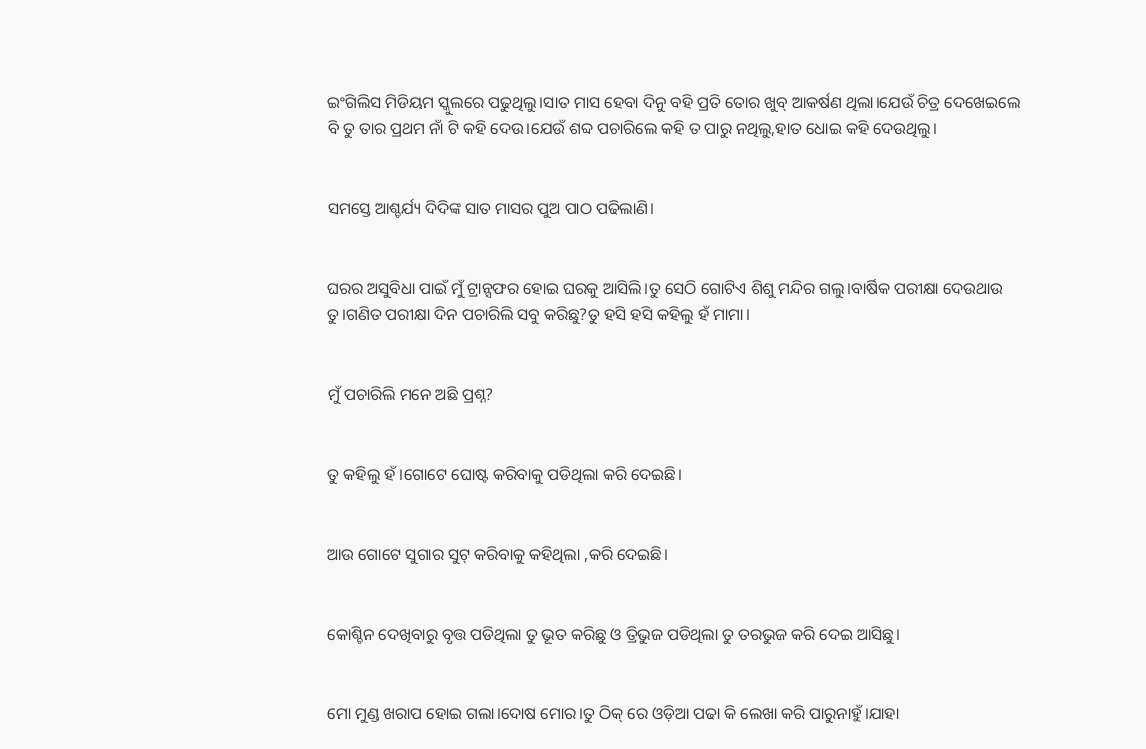ଇଂଗିଲିସ ମିଡିୟମ ସ୍କୁଲରେ ପଢୁଥିଲୁ।ସାତ ମାସ ହେବା ଦିନୁ ବହି ପ୍ରତି ତୋର ଖୁବ୍ ଆକର୍ଷଣ ଥିଲା।ଯେଉଁ ଚିତ୍ର ଦେଖେଇଲେ ବି ତୁ ତାର ପ୍ରଥମ ନାଁ ଟି କହି ଦେଉ।ଯେଉଁ ଶବ୍ଦ ପଚାରିଲେ କହି ତ ପାରୁ ନଥିଲୁ,ହାତ ଧୋଇ କହି ଦେଉଥିଲୁ।


ସମସ୍ତେ ଆଶ୍ଚର୍ଯ୍ୟ ଦିଦିଙ୍କ ସାତ ମାସର ପୁଅ ପାଠ ପଢିଲାଣି।


ଘରର ଅସୁବିଧା ପାଇଁ ମୁଁ ଟ୍ରାନ୍ସଫର ହୋଇ ଘରକୁ ଆସିଲି।ତୁ ସେଠି ଗୋଟିଏ ଶିଶୁ ମନ୍ଦିର ଗଲୁ।ବାର୍ଷିକ ପରୀକ୍ଷା ଦେଉଥାଉ ତୁ।ଗଣିତ ପରୀକ୍ଷା ଦିନ ପଚାରିଲି ସବୁ କରିଛୁ?ତୁ ହସି ହସି କହିଲୁ ହଁ ମାମା।


ମୁଁ ପଚାରିଲି ମନେ ଅଛି ପ୍ରଶ୍ନ?


ତୁ କହିଲୁ ହଁ।ଗୋଟେ ଘୋଷ୍ଟ କରିବାକୁ ପଡିଥିଲା କରି ଦେଇଛି।


ଆଉ ଗୋଟେ ସୁଗାର ସୁଟ୍ କରିବାକୁ କହିଥିଲା ,କରି ଦେଇଛି।


କୋଶ୍ଚିନ ଦେଖିବାରୁ ବୃତ୍ତ ପଡିଥିଲା ତୁ ଭୂତ କରିଛୁ ଓ ତ୍ରିଭୁଜ ପଡିଥିଲା ତୁ ତରଭୁଜ କରି ଦେଇ ଆସିଛୁ।


ମୋ ମୁଣ୍ଡ ଖରାପ ହୋଇ ଗଲା।ଦୋଷ ମୋର।ତୁ ଠିକ୍ ରେ ଓଡ଼ିଆ ପଢା କି ଲେଖା କରି ପାରୁନାହୁଁ।ଯାହା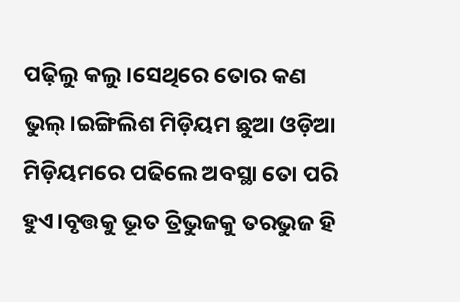ପଢ଼ିଲୁ କଲୁ।ସେଥିରେ ତୋର କଣ ଭୁଲ୍।ଇଙ୍ଗିଲିଶ ମିଡ଼ିୟମ ଛୁଆ ଓଡ଼ିଆ ମିଡ଼ିୟମରେ ପଢିଲେ ଅବସ୍ଥା ତୋ ପରି ହୁଏ।ବୃତ୍ତକୁ ଭୂତ ତ୍ରିଭୁଜକୁ ତରଭୁଜ ହି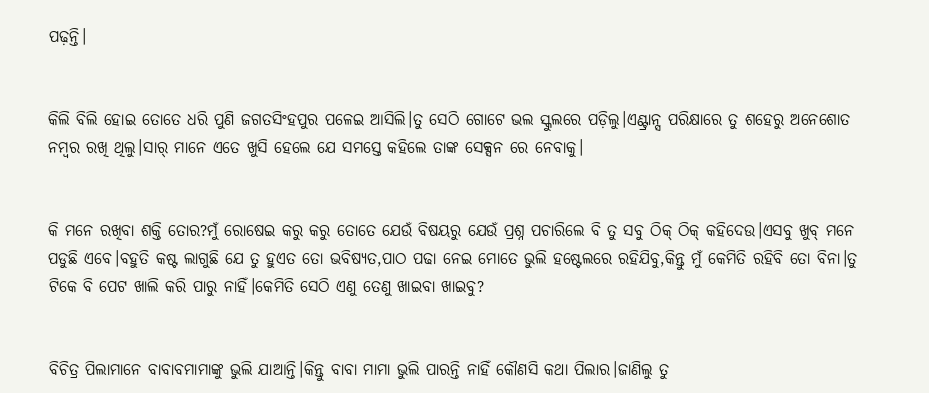ପଢ଼ନ୍ତି।


କିଲି ବିଲି ହୋଇ ତୋତେ ଧରି ପୁଣି ଜଗତସିଂହପୁର ପଳେଇ ଆସିଲି।ତୁ ସେଠି ଗୋଟେ ଭଲ ସ୍କୁଲରେ ପଡ଼ିଲୁ।ଏଣ୍ଟ୍ରାନ୍ସ ପରିକ୍ଷାରେ ତୁ ଶହେରୁ ଅନେଶୋତ ନମ୍ବର ରଖି ଥିଲୁ।ସାର୍ ମାନେ ଏତେ ଖୁସି ହେଲେ ଯେ ସମସ୍ତେ କହିଲେ ତାଙ୍କ ସେକ୍ସନ ରେ ନେବାକୁ।


କି ମନେ ରଖିବା ଶକ୍ତି ତୋର?ମୁଁ ରୋଷେଇ କରୁ କରୁ ତୋତେ ଯେଉଁ ବିଷୟରୁ ଯେଉଁ ପ୍ରଶ୍ନ ପଚାରିଲେ ବି ତୁ ସବୁ ଠିକ୍ ଠିକ୍ କହିଦେଉ।ଏସବୁ ଖୁବ୍ ମନେ ପଡୁଛି ଏବେ।ବହୁତି କଷ୍ଟ ଲାଗୁଛି ଯେ ତୁ ହୁଏତ ତୋ ଭବିଷ୍ୟତ,ପାଠ ପଢା ନେଇ ମୋତେ ଭୁଲି ହଷ୍ଟେଲରେ ରହିଯିବୁ,କିନ୍ତୁ ମୁଁ କେମିତି ରହିବି ତୋ ବିନା।ତୁ ଟିକେ ବି ପେଟ ଖାଲି କରି ପାରୁ ନାହିଁ।କେମିତି ସେଠି ଏଣୁ ତେଣୁ ଖାଇବା ଖାଇବୁ?


ବିଚିତ୍ର ପିଲାମାନେ ବାବାବମାମାଙ୍କୁ ଭୁଲି ଯାଆନ୍ତି।କିନ୍ତୁ ବାବା ମାମା ଭୁଲି ପାରନ୍ତି ନାହିଁ କୌଣସି କଥା ପିଲାର।ଜାଣିଲୁ ତୁ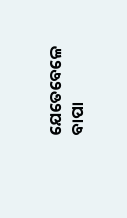ଯେତେବେଳେ ବାପା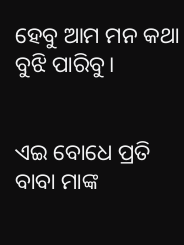ହେବୁ ଆମ ମନ କଥା ବୁଝି ପାରିବୁ।


ଏଇ ବୋଧେ ପ୍ରତି ବାବା ମାଙ୍କ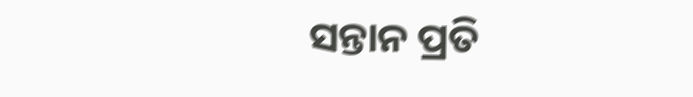ସନ୍ତାନ ପ୍ରତି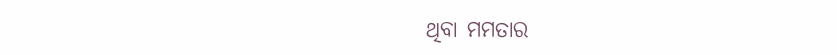ଥିବା ମମତାର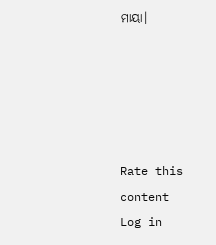ମାୟା।





Rate this content
Log in